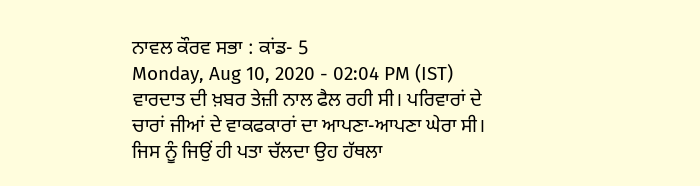ਨਾਵਲ ਕੌਰਵ ਸਭਾ : ਕਾਂਡ- 5
Monday, Aug 10, 2020 - 02:04 PM (IST)
ਵਾਰਦਾਤ ਦੀ ਖ਼ਬਰ ਤੇਜ਼ੀ ਨਾਲ ਫੈਲ ਰਹੀ ਸੀ। ਪਰਿਵਾਰਾਂ ਦੇ ਚਾਰਾਂ ਜੀਆਂ ਦੇ ਵਾਕਫਕਾਰਾਂ ਦਾ ਆਪਣਾ-ਆਪਣਾ ਘੇਰਾ ਸੀ। ਜਿਸ ਨੂੰ ਜਿਉਂ ਹੀ ਪਤਾ ਚੱਲਦਾ ਉਹ ਹੱਥਲਾ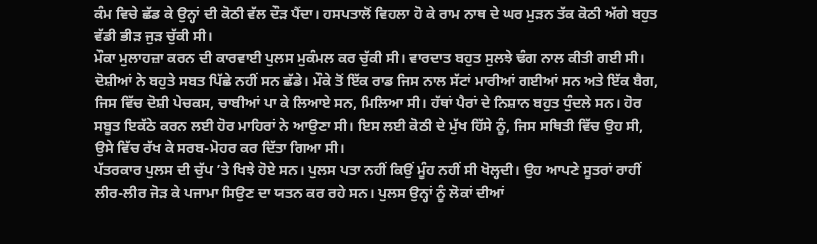ਕੰਮ ਵਿਚੇ ਛੱਡ ਕੇ ਉਨ੍ਹਾਂ ਦੀ ਕੋਠੀ ਵੱਲ ਦੌੜ ਪੈਂਦਾ। ਹਸਪਤਾਲੋਂ ਵਿਹਲਾ ਹੋ ਕੇ ਰਾਮ ਨਾਥ ਦੇ ਘਰ ਮੁੜਨ ਤੱਕ ਕੋਠੀ ਅੱਗੇ ਬਹੁਤ ਵੱਡੀ ਭੀੜ ਜੁੜ ਚੁੱਕੀ ਸੀ।
ਮੌਕਾ ਮੁਲਾਹਜ਼ਾ ਕਰਨ ਦੀ ਕਾਰਵਾਈ ਪੁਲਸ ਮੁਕੰਮਲ ਕਰ ਚੁੱਕੀ ਸੀ। ਵਾਰਦਾਤ ਬਹੁਤ ਸੁਲਝੇ ਢੰਗ ਨਾਲ ਕੀਤੀ ਗਈ ਸੀ। ਦੋਸ਼ੀਆਂ ਨੇ ਬਹੁਤੇ ਸਬਤ ਪਿੱਛੇ ਨਹੀਂ ਸਨ ਛੱਡੇ। ਮੌਕੇ ਤੋਂ ਇੱਕ ਰਾਡ ਜਿਸ ਨਾਲ ਸੱਟਾਂ ਮਾਰੀਆਂ ਗਈਆਂ ਸਨ ਅਤੇ ਇੱਕ ਬੈਗ, ਜਿਸ ਵਿੱਚ ਦੋਸ਼ੀ ਪੇਚਕਸ, ਚਾਬੀਆਂ ਪਾ ਕੇ ਲਿਆਏ ਸਨ, ਮਿਲਿਆ ਸੀ। ਹੱਥਾਂ ਪੈਰਾਂ ਦੇ ਨਿਸ਼ਾਨ ਬਹੁਤ ਧੁੰਦਲੇ ਸਨ। ਹੋਰ ਸਬੂਤ ਇਕੱਠੇ ਕਰਨ ਲਈ ਹੋਰ ਮਾਹਿਰਾਂ ਨੇ ਆਉਣਾ ਸੀ। ਇਸ ਲਈ ਕੋਠੀ ਦੇ ਮੁੱਖ ਹਿੱਸੇ ਨੂੰ, ਜਿਸ ਸਥਿਤੀ ਵਿੱਚ ਉਹ ਸੀ, ਉਸੇ ਵਿੱਚ ਰੱਖ ਕੇ ਸਰਬ-ਮੋਹਰ ਕਰ ਦਿੱਤਾ ਗਿਆ ਸੀ।
ਪੱਤਰਕਾਰ ਪੁਲਸ ਦੀ ਚੁੱਪ ’ਤੇ ਖਿਝੇ ਹੋਏ ਸਨ। ਪੁਲਸ ਪਤਾ ਨਹੀਂ ਕਿਉਂ ਮੂੰਹ ਨਹੀਂ ਸੀ ਖੋਲ੍ਹਦੀ। ਉਹ ਆਪਣੇ ਸੂਤਰਾਂ ਰਾਹੀਂ ਲੀਰ-ਲੀਰ ਜੋੜ ਕੇ ਪਜਾਮਾ ਸਿਉਣ ਦਾ ਯਤਨ ਕਰ ਰਹੇ ਸਨ। ਪੁਲਸ ਉਨ੍ਹਾਂ ਨੂੰ ਲੋਕਾਂ ਦੀਆਂ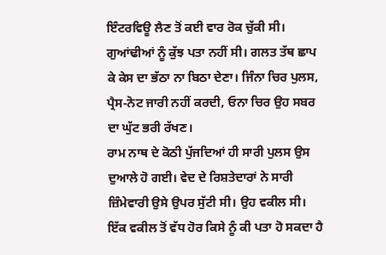ਇੰਟਰਵਿਊ ਲੈਣ ਤੋਂ ਕਈ ਵਾਰ ਰੋਕ ਚੁੱਕੀ ਸੀ। ਗੁਆਂਢੀਆਂ ਨੂੰ ਕੁੱਝ ਪਤਾ ਨਹੀਂ ਸੀ। ਗਲਤ ਤੱਥ ਛਾਪ ਕੇ ਕੇਸ ਦਾ ਭੱਠਾ ਨਾ ਬਿਠਾ ਦੇਣਾ। ਜਿੰਨਾ ਚਿਰ ਪੁਲਸ, ਪ੍ਰੈਸ-ਨੋਟ ਜਾਰੀ ਨਹੀਂ ਕਰਦੀ, ਓਨਾ ਚਿਰ ਉਹ ਸਬਰ ਦਾ ਘੁੱਟ ਭਰੀ ਰੱਖਣ।
ਰਾਮ ਨਾਥ ਦੇ ਕੋਠੀ ਪੁੱਜਦਿਆਂ ਹੀ ਸਾਰੀ ਪੁਲਸ ਉਸ ਦੁਆਲੇ ਹੋ ਗਈ। ਵੇਦ ਦੇ ਰਿਸ਼ਤੇਦਾਰਾਂ ਨੇ ਸਾਰੀ ਜ਼ਿੰਮੇਵਾਰੀ ਉਸੇ ਉਪਰ ਸੁੱਟੀ ਸੀ। ਉਹ ਵਕੀਲ ਸੀ। ਇੱਕ ਵਕੀਲ ਤੋਂ ਵੱਧ ਹੋਰ ਕਿਸੇ ਨੂੰ ਕੀ ਪਤਾ ਹੋ ਸਕਦਾ ਹੈ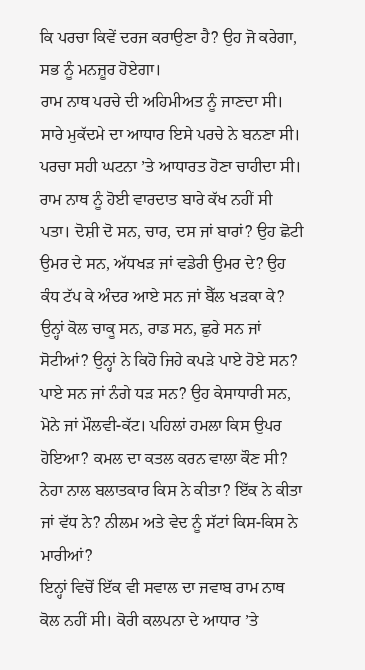ਕਿ ਪਰਚਾ ਕਿਵੇਂ ਦਰਜ ਕਰਾਉਣਾ ਹੈ? ਉਹ ਜੋ ਕਰੇਗਾ, ਸਭ ਨੂੰ ਮਨਜ਼ੂਰ ਹੋਏਗਾ।
ਰਾਮ ਨਾਥ ਪਰਚੇ ਦੀ ਅਹਿਮੀਅਤ ਨੂੰ ਜਾਣਦਾ ਸੀ। ਸਾਰੇ ਮੁਕੱਦਮੇ ਦਾ ਆਧਾਰ ਇਸੇ ਪਰਚੇ ਨੇ ਬਨਣਾ ਸੀ। ਪਰਚਾ ਸਹੀ ਘਟਨਾ ’ਤੇ ਆਧਾਰਤ ਹੋਣਾ ਚਾਹੀਦਾ ਸੀ। ਰਾਮ ਨਾਥ ਨੂੰ ਹੋਈ ਵਾਰਦਾਤ ਬਾਰੇ ਕੱਖ ਨਹੀਂ ਸੀ ਪਤਾ। ਦੋਸ਼ੀ ਦੋ ਸਨ, ਚਾਰ, ਦਸ ਜਾਂ ਬਾਰਾਂ? ਉਹ ਛੋਟੀ ਉਮਰ ਦੇ ਸਨ, ਅੱਧਖੜ ਜਾਂ ਵਡੇਰੀ ਉਮਰ ਦੇ? ਉਹ ਕੰਧ ਟੱਪ ਕੇ ਅੰਦਰ ਆਏ ਸਨ ਜਾਂ ਬੈੱਲ ਖੜਕਾ ਕੇ? ਉਨ੍ਹਾਂ ਕੋਲ ਚਾਕੂ ਸਨ, ਰਾਡ ਸਨ, ਛੁਰੇ ਸਨ ਜਾਂ ਸੋਟੀਆਂ? ਉਨ੍ਹਾਂ ਨੇ ਕਿਹੋ ਜਿਹੇ ਕਪੜੇ ਪਾਏ ਹੋਏ ਸਨ? ਪਾਏ ਸਨ ਜਾਂ ਨੰਗੇ ਧੜ ਸਨ? ਉਹ ਕੇਸਾਧਾਰੀ ਸਨ, ਮੋਨੇ ਜਾਂ ਮੌਲਵੀ-ਕੱਟ। ਪਹਿਲਾਂ ਹਮਲਾ ਕਿਸ ਉਪਰ ਹੋਇਆ? ਕਮਲ ਦਾ ਕਤਲ ਕਰਨ ਵਾਲਾ ਕੌਣ ਸੀ? ਨੇਹਾ ਨਾਲ ਬਲਾਤਕਾਰ ਕਿਸ ਨੇ ਕੀਤਾ? ਇੱਕ ਨੇ ਕੀਤਾ ਜਾਂ ਵੱਧ ਨੇ? ਨੀਲਮ ਅਤੇ ਵੇਦ ਨੂੰ ਸੱਟਾਂ ਕਿਸ-ਕਿਸ ਨੇ ਮਾਰੀਆਂ?
ਇਨ੍ਹਾਂ ਵਿਚੋਂ ਇੱਕ ਵੀ ਸਵਾਲ ਦਾ ਜਵਾਬ ਰਾਮ ਨਾਥ ਕੋਲ ਨਹੀਂ ਸੀ। ਕੋਰੀ ਕਲਪਨਾ ਦੇ ਆਧਾਰ ’ਤੇ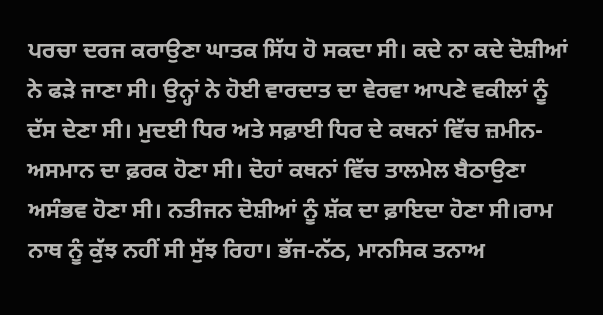ਪਰਚਾ ਦਰਜ ਕਰਾਉਣਾ ਘਾਤਕ ਸਿੱਧ ਹੋ ਸਕਦਾ ਸੀ। ਕਦੇ ਨਾ ਕਦੇ ਦੋਸ਼ੀਆਂ ਨੇ ਫੜੇ ਜਾਣਾ ਸੀ। ਉਨ੍ਹਾਂ ਨੇ ਹੋਈ ਵਾਰਦਾਤ ਦਾ ਵੇਰਵਾ ਆਪਣੇ ਵਕੀਲਾਂ ਨੂੰ ਦੱਸ ਦੇਣਾ ਸੀ। ਮੁਦਈ ਧਿਰ ਅਤੇ ਸਫ਼ਾਈ ਧਿਰ ਦੇ ਕਥਨਾਂ ਵਿੱਚ ਜ਼ਮੀਨ-ਅਸਮਾਨ ਦਾ ਫ਼ਰਕ ਹੋਣਾ ਸੀ। ਦੋਹਾਂ ਕਥਨਾਂ ਵਿੱਚ ਤਾਲਮੇਲ ਬੈਠਾਉਣਾ ਅਸੰਭਵ ਹੋਣਾ ਸੀ। ਨਤੀਜਨ ਦੋਸ਼ੀਆਂ ਨੂੰ ਸ਼ੱਕ ਦਾ ਫ਼ਾਇਦਾ ਹੋਣਾ ਸੀ।ਰਾਮ ਨਾਥ ਨੂੰ ਕੁੱਝ ਨਹੀਂ ਸੀ ਸੁੱਝ ਰਿਹਾ। ਭੱਜ-ਨੱਠ, ਮਾਨਸਿਕ ਤਨਾਅ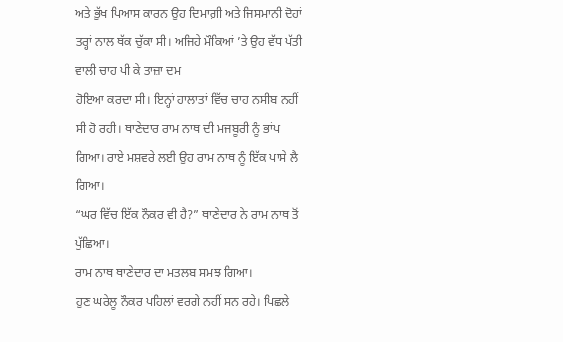ਅਤੇ ਭੁੱਖ ਪਿਆਸ ਕਾਰਨ ਉਹ ਦਿਮਾਗ਼ੀ ਅਤੇ ਜਿਸਮਾਨੀ ਦੋਹਾਂ ਤਰ੍ਹਾਂ ਨਾਲ ਥੱਕ ਚੁੱਕਾ ਸੀ। ਅਜਿਹੇ ਮੌਕਿਆਂ ’ਤੇ ਉਹ ਵੱਧ ਪੱਤੀ ਵਾਲੀ ਚਾਹ ਪੀ ਕੇ ਤਾਜ਼ਾ ਦਮ
ਹੋਇਆ ਕਰਦਾ ਸੀ। ਇਨ੍ਹਾਂ ਹਾਲਾਤਾਂ ਵਿੱਚ ਚਾਹ ਨਸੀਬ ਨਹੀਂ ਸੀ ਹੋ ਰਹੀ। ਥਾਣੇਦਾਰ ਰਾਮ ਨਾਥ ਦੀ ਮਜਬੂਰੀ ਨੂੰ ਭਾਂਪ ਗਿਆ। ਰਾਏ ਮਸ਼ਵਰੇ ਲਈ ਉਹ ਰਾਮ ਨਾਥ ਨੂੰ ਇੱਕ ਪਾਸੇ ਲੈ ਗਿਆ।
“ਘਰ ਵਿੱਚ ਇੱਕ ਨੌਕਰ ਵੀ ਹੈ?” ਥਾਣੇਦਾਰ ਨੇ ਰਾਮ ਨਾਥ ਤੋਂ ਪੁੱਛਿਆ।
ਰਾਮ ਨਾਥ ਥਾਣੇਦਾਰ ਦਾ ਮਤਲਬ ਸਮਝ ਗਿਆ।
ਹੁਣ ਘਰੇਲੂ ਨੌਕਰ ਪਹਿਲਾਂ ਵਰਗੇ ਨਹੀਂ ਸਨ ਰਹੇ। ਪਿਛਲੇ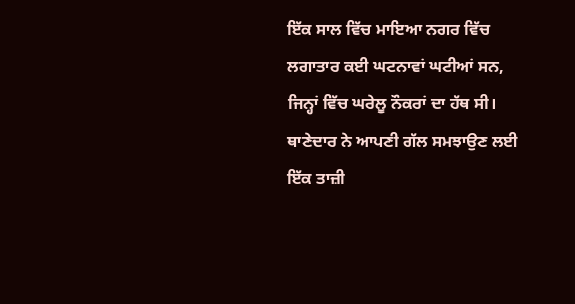ਇੱਕ ਸਾਲ ਵਿੱਚ ਮਾਇਆ ਨਗਰ ਵਿੱਚ ਲਗਾਤਾਰ ਕਈ ਘਟਨਾਵਾਂ ਘਟੀਆਂ ਸਨ, ਜਿਨ੍ਹਾਂ ਵਿੱਚ ਘਰੇਲੂ ਨੌਕਰਾਂ ਦਾ ਹੱਥ ਸੀ। ਥਾਣੇਦਾਰ ਨੇ ਆਪਣੀ ਗੱਲ ਸਮਝਾਉਣ ਲਈ ਇੱਕ ਤਾਜ਼ੀ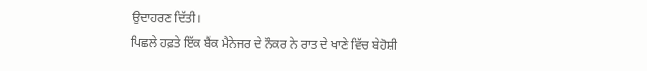ਉਦਾਹਰਣ ਦਿੱਤੀ।
ਪਿਛਲੇ ਹਫ਼ਤੇ ਇੱਕ ਬੈਂਕ ਮੈਨੇਜਰ ਦੇ ਨੌਕਰ ਨੇ ਰਾਤ ਦੇ ਖਾਣੇ ਵਿੱਚ ਬੇਹੋਸ਼ੀ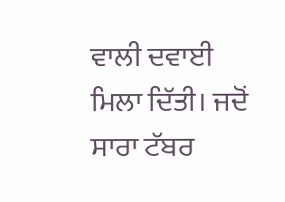ਵਾਲੀ ਦਵਾਈ ਮਿਲਾ ਦਿੱਤੀ। ਜਦੋਂ ਸਾਰਾ ਟੱਬਰ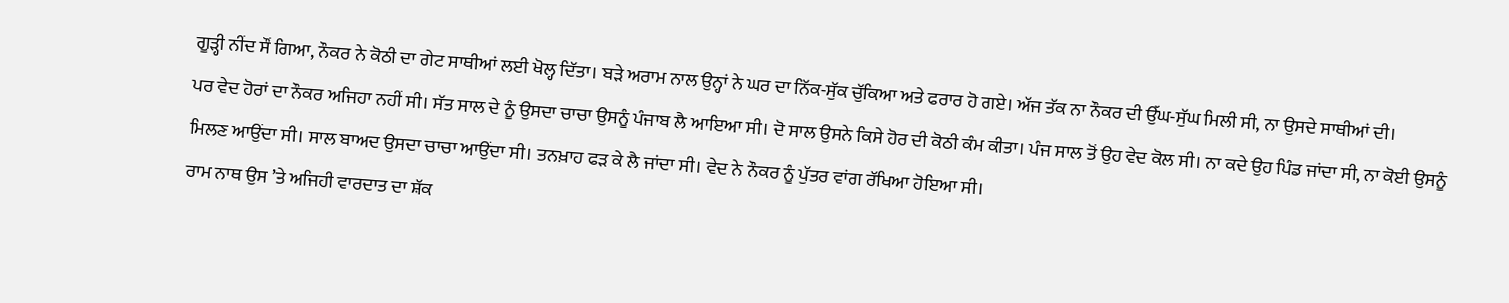ਗੂੜ੍ਹੀ ਨੀਂਦ ਸੌਂ ਗਿਆ, ਨੌਕਰ ਨੇ ਕੋਠੀ ਦਾ ਗੇਟ ਸਾਥੀਆਂ ਲਈ ਖੋਲ੍ਹ ਦਿੱਤਾ। ਬੜੇ ਅਰਾਮ ਨਾਲ ਉਨ੍ਹਾਂ ਨੇ ਘਰ ਦਾ ਨਿੱਕ-ਸੁੱਕ ਚੁੱਕਿਆ ਅਤੇ ਫਰਾਰ ਹੋ ਗਏ। ਅੱਜ ਤੱਕ ਨਾ ਨੌਕਰ ਦੀ ਉੱਘ-ਸੁੱਘ ਮਿਲੀ ਸੀ, ਨਾ ਉਸਦੇ ਸਾਥੀਆਂ ਦੀ।
ਪਰ ਵੇਦ ਹੋਰਾਂ ਦਾ ਨੌਕਰ ਅਜਿਹਾ ਨਹੀਂ ਸੀ। ਸੱਤ ਸਾਲ ਦੇ ਨੂੰ ਉਸਦਾ ਚਾਚਾ ਉਸਨੂੰ ਪੰਜਾਬ ਲੈ ਆਇਆ ਸੀ। ਦੋ ਸਾਲ ਉਸਨੇ ਕਿਸੇ ਹੋਰ ਦੀ ਕੋਠੀ ਕੰਮ ਕੀਤਾ। ਪੰਜ ਸਾਲ ਤੋਂ ਉਹ ਵੇਦ ਕੋਲ ਸੀ। ਨਾ ਕਦੇ ਉਹ ਪਿੰਡ ਜਾਂਦਾ ਸੀ, ਨਾ ਕੋਈ ਉਸਨੂੰ ਮਿਲਣ ਆਉਂਦਾ ਸੀ। ਸਾਲ ਬਾਅਦ ਉਸਦਾ ਚਾਚਾ ਆਉਂਦਾ ਸੀ। ਤਨਖ਼ਾਹ ਫੜ ਕੇ ਲੈ ਜਾਂਦਾ ਸੀ। ਵੇਦ ਨੇ ਨੌਕਰ ਨੂੰ ਪੁੱਤਰ ਵਾਂਗ ਰੱਖਿਆ ਹੋਇਆ ਸੀ।
ਰਾਮ ਨਾਥ ਉਸ ’ਤੇ ਅਜਿਹੀ ਵਾਰਦਾਤ ਦਾ ਸ਼ੱਕ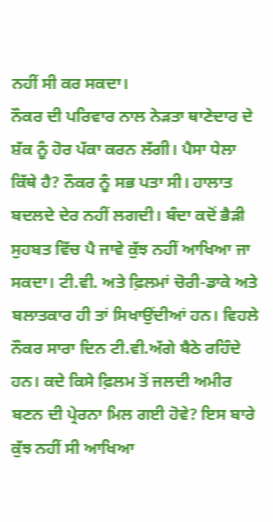ਨਹੀਂ ਸੀ ਕਰ ਸਕਦਾ।
ਨੌਕਰ ਦੀ ਪਰਿਵਾਰ ਨਾਲ ਨੇੜਤਾ ਥਾਣੇਦਾਰ ਦੇ ਸ਼ੱਕ ਨੂੰ ਹੋਰ ਪੱਕਾ ਕਰਨ ਲੱਗੀ। ਪੈਸਾ ਧੇਲਾ ਕਿੱਥੇ ਹੈ? ਨੌਕਰ ਨੂੰ ਸਭ ਪਤਾ ਸੀ। ਹਾਲਾਤ ਬਦਲਦੇ ਦੇਰ ਨਹੀਂ ਲਗਦੀ। ਬੰਦਾ ਕਦੋਂ ਭੈੜੀ ਸੁਹਬਤ ਵਿੱਚ ਪੈ ਜਾਵੇ ਕੁੱਝ ਨਹੀਂ ਆਖਿਆ ਜਾ ਸਕਦਾ। ਟੀ.ਵੀ. ਅਤੇ ਫ਼ਿਲਮਾਂ ਚੋਰੀ-ਡਾਕੇ ਅਤੇ ਬਲਾਤਕਾਰ ਹੀ ਤਾਂ ਸਿਖਾਉਂਦੀਆਂ ਹਨ। ਵਿਹਲੇ ਨੌਕਰ ਸਾਰਾ ਦਿਨ ਟੀ.ਵੀ.ਅੱਗੇ ਬੈਠੇ ਰਹਿੰਦੇ ਹਨ। ਕਦੇ ਕਿਸੇ ਫ਼ਿਲਮ ਤੋਂ ਜਲਦੀ ਅਮੀਰ ਬਣਨ ਦੀ ਪ੍ਰੇਰਨਾ ਮਿਲ ਗਈ ਹੋਵੇ? ਇਸ ਬਾਰੇ ਕੁੱਝ ਨਹੀਂ ਸੀ ਆਖਿਆ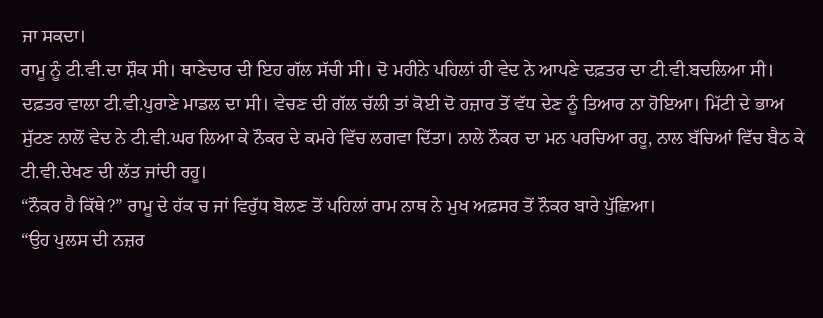ਜਾ ਸਕਦਾ।
ਰਾਮੂ ਨੂੰ ਟੀ.ਵੀ.ਦਾ ਸ਼ੌਕ ਸੀ। ਥਾਣੇਦਾਰ ਦੀ ਇਹ ਗੱਲ ਸੱਚੀ ਸੀ। ਦੋ ਮਹੀਨੇ ਪਹਿਲਾਂ ਹੀ ਵੇਦ ਨੇ ਆਪਣੇ ਦਫ਼ਤਰ ਦਾ ਟੀ.ਵੀ.ਬਦਲਿਆ ਸੀ। ਦਫ਼ਤਰ ਵਾਲਾ ਟੀ.ਵੀ.ਪੁਰਾਣੇ ਮਾਡਲ ਦਾ ਸੀ। ਵੇਚਣ ਦੀ ਗੱਲ ਚੱਲੀ ਤਾਂ ਕੋਈ ਦੋ ਹਜ਼ਾਰ ਤੋਂ ਵੱਧ ਦੇਣ ਨੂੰ ਤਿਆਰ ਨਾ ਹੋਇਆ। ਮਿੱਟੀ ਦੇ ਭਾਅ ਸੁੱਟਣ ਨਾਲੋਂ ਵੇਦ ਨੇ ਟੀ.ਵੀ.ਘਰ ਲਿਆ ਕੇ ਨੌਕਰ ਦੇ ਕਮਰੇ ਵਿੱਚ ਲਗਵਾ ਦਿੱਤਾ। ਨਾਲੇ ਨੌਕਰ ਦਾ ਮਨ ਪਰਚਿਆ ਰਹੂ, ਨਾਲ ਬੱਚਿਆਂ ਵਿੱਚ ਬੈਠ ਕੇ ਟੀ.ਵੀ.ਦੇਖਣ ਦੀ ਲੱਤ ਜਾਂਦੀ ਰਹੂ।
“ਨੌਕਰ ਹੈ ਕਿੱਥੇ?” ਰਾਮੂ ਦੇ ਹੱਕ ਚ ਜਾਂ ਵਿਰੁੱਧ ਬੋਲਣ ਤੋਂ ਪਹਿਲਾਂ ਰਾਮ ਨਾਥ ਨੇ ਮੁਖ ਅਫ਼ਸਰ ਤੋਂ ਨੌਕਰ ਬਾਰੇ ਪੁੱਛਿਆ।
“ਉਹ ਪੁਲਸ ਦੀ ਨਜ਼ਰ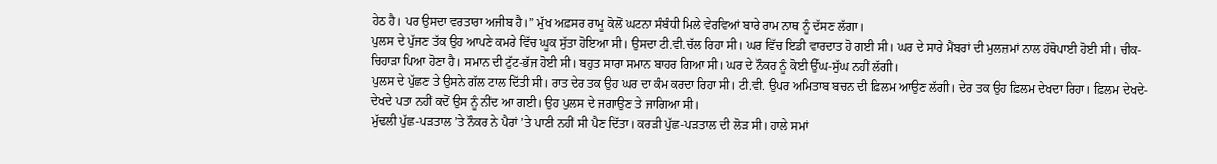ਹੇਠ ਹੈ। ਪਰ ਉਸਦਾ ਵਰਤਾਰਾ ਅਜੀਬ ਹੈ।” ਮੁੱਖ ਅਫ਼ਸਰ ਰਾਮੂ ਕੋਲੋਂ ਘਟਨਾ ਸੰਬੰਧੀ ਮਿਲੇ ਵੇਰਵਿਆਂ ਬਾਰੇ ਰਾਮ ਨਾਥ ਨੂੰ ਦੱਸਣ ਲੱਗਾ।
ਪੁਲਸ ਦੇ ਪੁੱਜਣ ਤੱਕ ਉਹ ਆਪਣੇ ਕਮਰੇ ਵਿੱਚ ਘੂਕ ਸੁੱਤਾ ਹੋਇਆ ਸੀ। ਉਸਦਾ ਟੀ.ਵੀ.ਚੱਲ ਰਿਹਾ ਸੀ। ਘਰ ਵਿੱਚ ਇਡੀ ਵਾਰਦਾਤ ਹੋ ਗਈ ਸੀ। ਘਰ ਦੇ ਸਾਰੇ ਮੈਂਬਰਾਂ ਦੀ ਮੁਲਜ਼ਮਾਂ ਨਾਲ ਹੱਥੋਪਾਈ ਹੋਈ ਸੀ। ਚੀਕ-ਚਿਹਾੜਾ ਪਿਆ ਹੋਣਾ ਹੈ। ਸਮਾਨ ਦੀ ਟੁੱਟ-ਭੱਜ ਹੋਈ ਸੀ। ਬਹੁਤ ਸਾਰਾ ਸਮਾਨ ਬਾਹਰ ਗਿਆ ਸੀ। ਘਰ ਦੇ ਨੌਕਰ ਨੂੰ ਕੋਈ ਉੱਘ-ਸੁੱਘ ਨਹੀਂ ਲੱਗੀ।
ਪੁਲਸ ਦੇ ਪੁੱਛਣ ਤੇ ਉਸਨੇ ਗੱਲ ਟਾਲ ਦਿੱਤੀ ਸੀ। ਰਾਤ ਦੇਰ ਤਕ ਉਹ ਘਰ ਦਾ ਕੰਮ ਕਰਦਾ ਰਿਹਾ ਸੀ। ਟੀ.ਵੀ. ਉਪਰ ਅਮਿਤਾਬ ਬਚਨ ਦੀ ਫ਼ਿਲਮ ਆਉਣ ਲੱਗੀ। ਦੇਰ ਤਕ ਉਹ ਫ਼ਿਲਮ ਦੇਖਦਾ ਰਿਹਾ। ਫ਼ਿਲਮ ਦੇਖਦੇ-ਦੇਖਦੇ ਪਤਾ ਨਹੀਂ ਕਦੋਂ ਉਸ ਨੂੰ ਨੀਂਦ ਆ ਗਈ। ਉਹ ਪੁਲਸ ਦੇ ਜਗਾਉਣ ਤੇ ਜਾਗਿਆ ਸੀ।
ਮੁੱਢਲੀ ਪੁੱਛ-ਪੜਤਾਲ ’ਤੇ ਨੌਕਰ ਨੇ ਪੈਰਾਂ ’ਤੇ ਪਾਣੀ ਨਹੀਂ ਸੀ ਪੈਣ ਦਿੱਤਾ। ਕਰੜੀ ਪੁੱਛ-ਪੜਤਾਲ ਦੀ ਲੋੜ ਸੀ। ਹਾਲੇ ਸਮਾਂ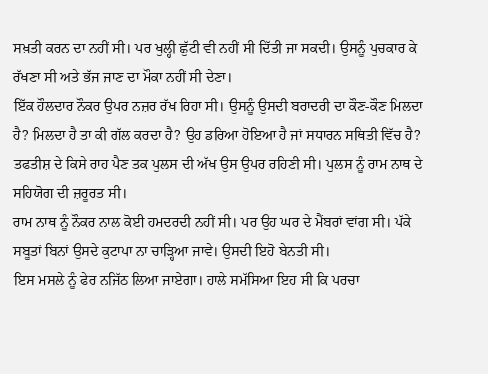ਸਖ਼ਤੀ ਕਰਨ ਦਾ ਨਹੀਂ ਸੀ। ਪਰ ਖੁਲ੍ਹੀ ਛੁੱਟੀ ਵੀ ਨਹੀਂ ਸੀ ਦਿੱਤੀ ਜਾ ਸਕਦੀ। ਉਸਨੂੰ ਪੁਚਕਾਰ ਕੇ ਰੱਖਣਾ ਸੀ ਅਤੇ ਭੱਜ ਜਾਣ ਦਾ ਮੌਕਾ ਨਹੀਂ ਸੀ ਦੇਣਾ।
ਇੱਕ ਹੌਲਦਾਰ ਨੌਕਰ ਉਪਰ ਨਜ਼ਰ ਰੱਖ ਰਿਹਾ ਸੀ। ਉਸਨੂੰ ਉਸਦੀ ਬਰਾਦਰੀ ਦਾ ਕੌਣ-ਕੌਣ ਮਿਲਦਾ ਹੈ? ਮਿਲਦਾ ਹੈ ਤਾ ਕੀ ਗੱਲ ਕਰਦਾ ਹੈ? ਉਹ ਡਰਿਆ ਹੋਇਆ ਹੈ ਜਾਂ ਸਧਾਰਨ ਸਥਿਤੀ ਵਿੱਚ ਹੈ? ਤਫਤੀਸ਼ ਦੇ ਕਿਸੇ ਰਾਹ ਪੈਣ ਤਕ ਪੁਲਸ ਦੀ ਅੱਖ ਉਸ ਉਪਰ ਰਹਿਣੀ ਸੀ। ਪੁਲਸ ਨੂੰ ਰਾਮ ਨਾਥ ਦੇ ਸਹਿਯੋਗ ਦੀ ਜ਼ਰੂਰਤ ਸੀ।
ਰਾਮ ਨਾਥ ਨੂੰ ਨੌਕਰ ਨਾਲ ਕੋਈ ਹਮਦਰਦੀ ਨਹੀਂ ਸੀ। ਪਰ ਉਹ ਘਰ ਦੇ ਮੈਂਬਰਾਂ ਵਾਂਗ ਸੀ। ਪੱਕੇ ਸਬੂਤਾਂ ਬਿਨਾਂ ਉਸਦੇ ਕੁਟਾਪਾ ਨਾ ਚਾੜ੍ਹਿਆ ਜਾਵੇ। ਉਸਦੀ ਇਹੋ ਬੇਨਤੀ ਸੀ।
ਇਸ ਮਸਲੇ ਨੂੰ ਫੇਰ ਨਜਿੱਠ ਲਿਆ ਜਾਏਗਾ। ਹਾਲੇ ਸਮੱਸਿਆ ਇਹ ਸੀ ਕਿ ਪਰਚਾ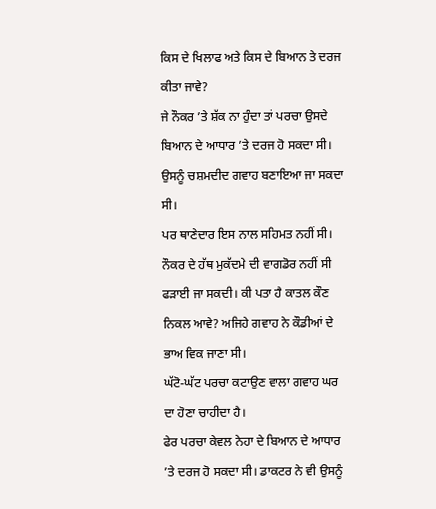ਕਿਸ ਦੇ ਖਿਲਾਫ ਅਤੇ ਕਿਸ ਦੇ ਬਿਆਨ ਤੇ ਦਰਜ ਕੀਤਾ ਜਾਵੇ?
ਜੇ ਨੌਕਰ ’ਤੇ ਸ਼ੱਕ ਨਾ ਹੁੰਦਾ ਤਾਂ ਪਰਚਾ ਉਸਦੇ ਬਿਆਨ ਦੇ ਆਧਾਰ ’ਤੇ ਦਰਜ ਹੋ ਸਕਦਾ ਸੀ। ਉਸਨੂੰ ਚਸ਼ਮਦੀਦ ਗਵਾਹ ਬਣਾਇਆ ਜਾ ਸਕਦਾ ਸੀ।
ਪਰ ਥਾਣੇਦਾਰ ਇਸ ਨਾਲ ਸਹਿਮਤ ਨਹੀਂ ਸੀ। ਨੌਕਰ ਦੇ ਹੱਥ ਮੁਕੱਦਮੇ ਦੀ ਵਾਗਡੋਰ ਨਹੀਂ ਸੀ ਫੜਾਈ ਜਾ ਸਕਦੀ। ਕੀ ਪਤਾ ਹੈ ਕਾਤਲ ਕੌਣ ਨਿਕਲ ਆਵੇ? ਅਜਿਹੇ ਗਵਾਹ ਨੇ ਕੌਡੀਆਂ ਦੇ ਭਾਅ ਵਿਕ ਜਾਣਾ ਸੀ।
ਘੱਟੋ-ਘੱਟ ਪਰਚਾ ਕਟਾਉਣ ਵਾਲਾ ਗਵਾਹ ਘਰ ਦਾ ਹੋਣਾ ਚਾਹੀਦਾ ਹੈ।
ਫੇਰ ਪਰਚਾ ਕੇਵਲ ਨੇਹਾ ਦੇ ਬਿਆਨ ਦੇ ਆਧਾਰ ’ਤੇ ਦਰਜ ਹੋ ਸਕਦਾ ਸੀ। ਡਾਕਟਰ ਨੇ ਵੀ ਉਸਨੂੰ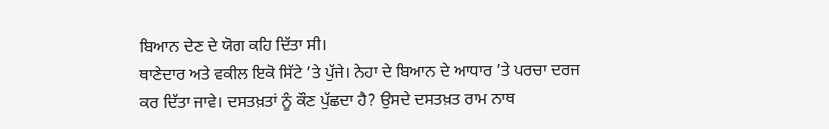ਬਿਆਨ ਦੇਣ ਦੇ ਯੋਗ ਕਹਿ ਦਿੱਤਾ ਸੀ।
ਥਾਣੇਦਾਰ ਅਤੇ ਵਕੀਲ ਇਕੋ ਸਿੱਟੇ ’ਤੇ ਪੁੱਜੇ। ਨੇਹਾ ਦੇ ਬਿਆਨ ਦੇ ਆਧਾਰ ’ਤੇ ਪਰਚਾ ਦਰਜ ਕਰ ਦਿੱਤਾ ਜਾਵੇ। ਦਸਤਖ਼ਤਾਂ ਨੂੰ ਕੌਣ ਪੁੱਛਦਾ ਹੈ? ਉਸਦੇ ਦਸਤਖ਼ਤ ਰਾਮ ਨਾਥ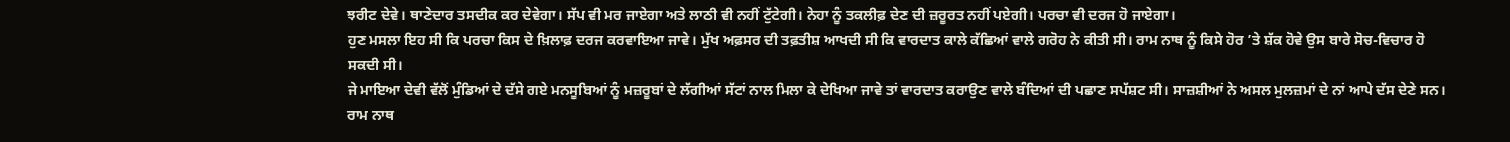ਝਰੀਟ ਦੇਵੇ। ਥਾਣੇਦਾਰ ਤਸਦੀਕ ਕਰ ਦੇਵੇਗਾ। ਸੱਪ ਵੀ ਮਰ ਜਾਏਗਾ ਅਤੇ ਲਾਠੀ ਵੀ ਨਹੀਂ ਟੁੱਟੇਗੀ। ਨੇਹਾ ਨੂੰ ਤਕਲੀਫ਼ ਦੇਣ ਦੀ ਜ਼ਰੂਰਤ ਨਹੀਂ ਪਏਗੀ। ਪਰਚਾ ਵੀ ਦਰਜ ਹੋ ਜਾਏਗਾ।
ਹੁਣ ਮਸਲਾ ਇਹ ਸੀ ਕਿ ਪਰਚਾ ਕਿਸ ਦੇ ਖ਼ਿਲਾਫ਼ ਦਰਜ ਕਰਵਾਇਆ ਜਾਵੇ। ਮੁੱਖ ਅਫ਼ਸਰ ਦੀ ਤਫ਼ਤੀਸ਼ ਆਖਦੀ ਸੀ ਕਿ ਵਾਰਦਾਤ ਕਾਲੇ ਕੱਛਿਆਂ ਵਾਲੇ ਗਰੋਹ ਨੇ ਕੀਤੀ ਸੀ। ਰਾਮ ਨਾਥ ਨੂੰ ਕਿਸੇ ਹੋਰ ’ਤੇ ਸ਼ੱਕ ਹੋਵੇ ਉਸ ਬਾਰੇ ਸੋਚ-ਵਿਚਾਰ ਹੋ ਸਕਦੀ ਸੀ।
ਜੇ ਮਾਇਆ ਦੇਵੀ ਵੱਲੋਂ ਮੁੰਡਿਆਂ ਦੇ ਦੱਸੇ ਗਏ ਮਨਸੂਬਿਆਂ ਨੂੰ ਮਜ਼ਰੂਬਾਂ ਦੇ ਲੱਗੀਆਂ ਸੱਟਾਂ ਨਾਲ ਮਿਲਾ ਕੇ ਦੇਖਿਆ ਜਾਵੇ ਤਾਂ ਵਾਰਦਾਤ ਕਰਾਉਣ ਵਾਲੇ ਬੰਦਿਆਂ ਦੀ ਪਛਾਣ ਸਪੱਸ਼ਟ ਸੀ। ਸਾਜ਼ਸ਼ੀਆਂ ਨੇ ਅਸਲ ਮੁਲਜ਼ਮਾਂ ਦੇ ਨਾਂ ਆਪੇ ਦੱਸ ਦੇਣੇ ਸਨ।
ਰਾਮ ਨਾਥ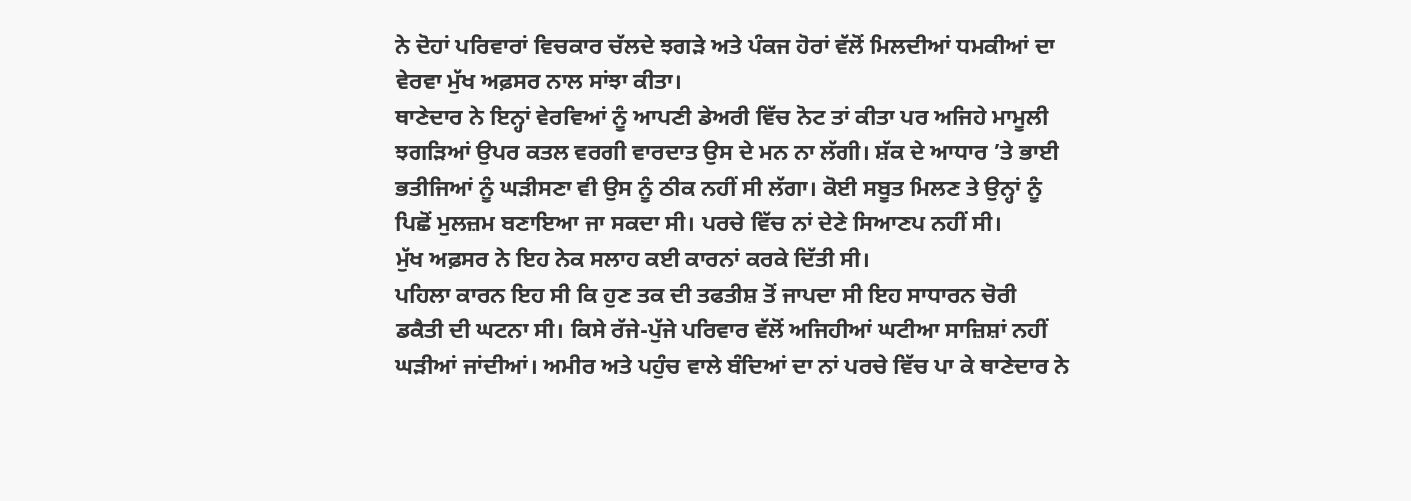ਨੇ ਦੋਹਾਂ ਪਰਿਵਾਰਾਂ ਵਿਚਕਾਰ ਚੱਲਦੇ ਝਗੜੇ ਅਤੇ ਪੰਕਜ ਹੋਰਾਂ ਵੱਲੋਂ ਮਿਲਦੀਆਂ ਧਮਕੀਆਂ ਦਾ ਵੇਰਵਾ ਮੁੱਖ ਅਫ਼ਸਰ ਨਾਲ ਸਾਂਝਾ ਕੀਤਾ।
ਥਾਣੇਦਾਰ ਨੇ ਇਨ੍ਹਾਂ ਵੇਰਵਿਆਂ ਨੂੰ ਆਪਣੀ ਡੇਅਰੀ ਵਿੱਚ ਨੋਟ ਤਾਂ ਕੀਤਾ ਪਰ ਅਜਿਹੇ ਮਾਮੂਲੀ ਝਗੜਿਆਂ ਉਪਰ ਕਤਲ ਵਰਗੀ ਵਾਰਦਾਤ ਉਸ ਦੇ ਮਨ ਨਾ ਲੱਗੀ। ਸ਼ੱਕ ਦੇ ਆਧਾਰ ’ਤੇ ਭਾਈ ਭਤੀਜਿਆਂ ਨੂੰ ਘੜੀਸਣਾ ਵੀ ਉਸ ਨੂੰ ਠੀਕ ਨਹੀਂ ਸੀ ਲੱਗਾ। ਕੋਈ ਸਬੂਤ ਮਿਲਣ ਤੇ ਉਨ੍ਹਾਂ ਨੂੰ ਪਿਛੋਂ ਮੁਲਜ਼ਮ ਬਣਾਇਆ ਜਾ ਸਕਦਾ ਸੀ। ਪਰਚੇ ਵਿੱਚ ਨਾਂ ਦੇਣੇ ਸਿਆਣਪ ਨਹੀਂ ਸੀ।
ਮੁੱਖ ਅਫ਼ਸਰ ਨੇ ਇਹ ਨੇਕ ਸਲਾਹ ਕਈ ਕਾਰਨਾਂ ਕਰਕੇ ਦਿੱਤੀ ਸੀ।
ਪਹਿਲਾ ਕਾਰਨ ਇਹ ਸੀ ਕਿ ਹੁਣ ਤਕ ਦੀ ਤਫਤੀਸ਼ ਤੋਂ ਜਾਪਦਾ ਸੀ ਇਹ ਸਾਧਾਰਨ ਚੋਰੀ ਡਕੈਤੀ ਦੀ ਘਟਨਾ ਸੀ। ਕਿਸੇ ਰੱਜੇ-ਪੁੱਜੇ ਪਰਿਵਾਰ ਵੱਲੋਂ ਅਜਿਹੀਆਂ ਘਟੀਆ ਸਾਜ਼ਿਸ਼ਾਂ ਨਹੀਂ ਘੜੀਆਂ ਜਾਂਦੀਆਂ। ਅਮੀਰ ਅਤੇ ਪਹੁੰਚ ਵਾਲੇ ਬੰਦਿਆਂ ਦਾ ਨਾਂ ਪਰਚੇ ਵਿੱਚ ਪਾ ਕੇ ਥਾਣੇਦਾਰ ਨੇ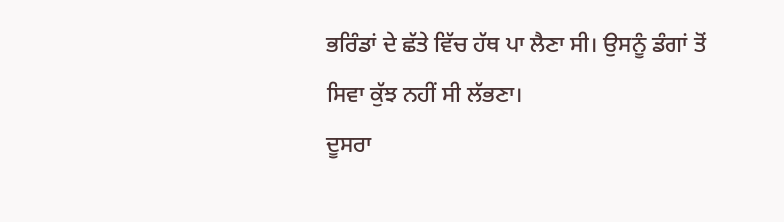ਭਰਿੰਡਾਂ ਦੇ ਛੱਤੇ ਵਿੱਚ ਹੱਥ ਪਾ ਲੈਣਾ ਸੀ। ਉਸਨੂੰ ਡੰਗਾਂ ਤੋਂ ਸਿਵਾ ਕੁੱਝ ਨਹੀਂ ਸੀ ਲੱਭਣਾ।
ਦੂਸਰਾ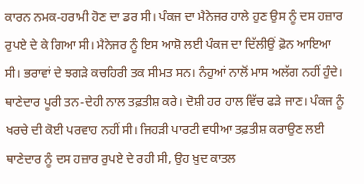ਕਾਰਨ ਨਮਕ-ਹਰਾਮੀ ਹੋਣ ਦਾ ਡਰ ਸੀ। ਪੰਕਜ ਦਾ ਮੈਨੇਜਰ ਹਾਲੇ ਹੁਣ ਉਸ ਨੂੰ ਦਸ ਹਜ਼ਾਰ ਰੁਪਏ ਦੇ ਕੇ ਗਿਆ ਸੀ। ਮੈਨੇਜਰ ਨੂੰ ਇਸ ਆਸ਼ੋ ਲਈ ਪੰਕਜ ਦਾ ਦਿੱਲੀਉਂ ਫ਼ੋਨ ਆਇਆ ਸੀ। ਭਰਾਵਾਂ ਦੇ ਝਗੜੇ ਕਚਹਿਰੀ ਤਕ ਸੀਮਤ ਸਨ। ਨੰਹੁਆਂ ਨਾਲੋਂ ਮਾਸ ਅਲੱਗ ਨਹੀਂ ਹੁੰਦੇ। ਥਾਣੇਦਾਰ ਪੂਰੀ ਤਨ-ਦੇਹੀ ਨਾਲ ਤਫ਼ਤੀਸ਼ ਕਰੇ। ਦੋਸ਼ੀ ਹਰ ਹਾਲ ਵਿੱਚ ਫੜੇ ਜਾਣ। ਪੰਕਜ ਨੂੰ ਖਰਚੇ ਦੀ ਕੋਈ ਪਰਵਾਹ ਨਹੀਂ ਸੀ। ਜਿਹੜੀ ਪਾਰਟੀ ਵਧੀਆ ਤਫ਼ਤੀਸ਼ ਕਰਾਉਣ ਲਈ ਥਾਣੇਦਾਰ ਨੂੰ ਦਸ ਹਜ਼ਾਰ ਰੁਪਏ ਦੇ ਰਹੀ ਸੀ, ਉਹ ਖ਼ੁਦ ਕਾਤਲ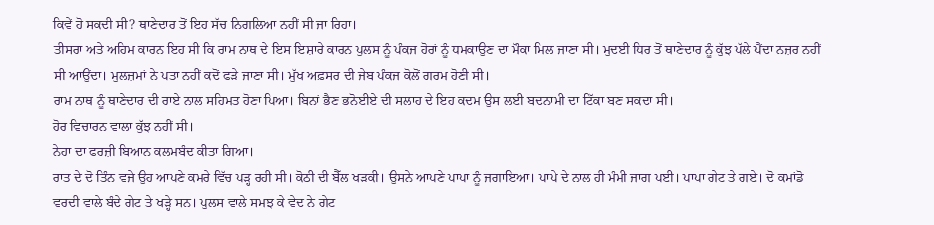ਕਿਵੇਂ ਹੋ ਸਕਦੀ ਸੀ? ਥਾਣੇਦਾਰ ਤੋਂ ਇਹ ਸੱਚ ਨਿਗਲਿਆ ਨਹੀਂ ਸੀ ਜਾ ਰਿਹਾ।
ਤੀਸਰਾ ਅਤੇ ਅਹਿਮ ਕਾਰਨ ਇਹ ਸੀ ਕਿ ਰਾਮ ਨਾਥ ਦੇ ਇਸ ਇਸ਼ਾਰੇ ਕਾਰਨ ਪੁਲਸ ਨੂੰ ਪੰਕਜ ਹੋਰਾਂ ਨੂੰ ਧਮਕਾਉਣ ਦਾ ਮੌਕਾ ਮਿਲ ਜਾਣਾ ਸੀ। ਮੁਦਈ ਧਿਰ ਤੋਂ ਥਾਣੇਦਾਰ ਨੂੰ ਕੁੱਝ ਪੱਲੇ ਪੈਂਦਾ ਨਜ਼ਰ ਨਹੀਂ ਸੀ ਆਉਂਦਾ। ਮੁਲਜ਼ਮਾਂ ਨੇ ਪਤਾ ਨਹੀਂ ਕਦੋਂ ਫੜੇ ਜਾਣਾ ਸੀ। ਮੁੱਖ ਅਫ਼ਸਰ ਦੀ ਜੇਬ ਪੰਕਜ ਕੋਲੋਂ ਗਰਮ ਹੋਣੀ ਸੀ।
ਰਾਮ ਨਾਥ ਨੂੰ ਥਾਣੇਦਾਰ ਦੀ ਰਾਏ ਨਾਲ ਸਹਿਮਤ ਹੋਣਾ ਪਿਆ। ਬਿਨਾਂ ਭੈਣ ਭਨੋਈਏ ਦੀ ਸਲਾਹ ਦੇ ਇਹ ਕਦਮ ਉਸ ਲਈ ਬਦਨਾਮੀ ਦਾ ਟਿੱਕਾ ਬਣ ਸਕਦਾ ਸੀ।
ਹੋਰ ਵਿਚਾਰਨ ਵਾਲਾ ਕੁੱਝ ਨਹੀਂ ਸੀ।
ਨੇਹਾ ਦਾ ਫਰਜ਼ੀ ਬਿਆਨ ਕਲਮਬੰਦ ਕੀਤਾ ਗਿਆ।
ਰਾਤ ਦੇ ਦੋ ਤਿੰਨ ਵਜੇ ਉਹ ਆਪਣੇ ਕਮਰੇ ਵਿੱਚ ਪੜ੍ਹ ਰਹੀ ਸੀ। ਕੋਠੀ ਦੀ ਬੈੱਲ ਖੜਕੀ। ਉਸਨੇ ਆਪਣੇ ਪਾਪਾ ਨੂੰ ਜਗਾਇਆ। ਪਾਪੇ ਦੇ ਨਾਲ ਹੀ ਮੰਮੀ ਜਾਗ ਪਈ। ਪਾਪਾ ਗੇਟ ਤੇ ਗਏ। ਦੋ ਕਮਾਂਡੋ ਵਰਦੀ ਵਾਲੇ ਬੰਦੇ ਗੇਟ ਤੇ ਖੜ੍ਹੇ ਸਨ। ਪੁਲਸ ਵਾਲੇ ਸਮਝ ਕੇ ਵੇਦ ਨੇ ਗੇਟ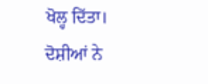ਖੋਲ੍ਹ ਦਿੱਤਾ। ਦੋਸ਼ੀਆਂ ਨੇ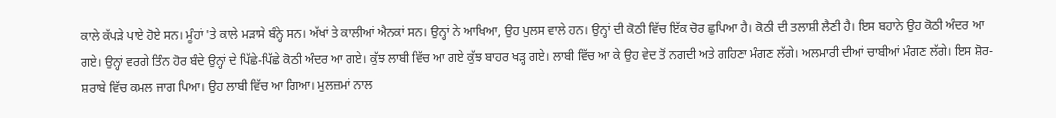ਕਾਲੇ ਕੱਪੜੇ ਪਾਏ ਹੋਏ ਸਨ। ਮੂੰਹਾਂ 'ਤੇ ਕਾਲੇ ਮੜਾਸੇ ਬੰਨ੍ਹੇ ਸਨ। ਅੱਖਾਂ ਤੇ ਕਾਲੀਆਂ ਐਨਕਾਂ ਸਨ। ਉਨ੍ਹਾਂ ਨੇ ਆਖਿਆ, ਉਹ ਪੁਲਸ ਵਾਲੇ ਹਨ। ਉਨ੍ਹਾਂ ਦੀ ਕੋਠੀ ਵਿੱਚ ਇੱਕ ਚੋਰ ਛੁਪਿਆ ਹੈ। ਕੋਠੀ ਦੀ ਤਲਾਸ਼ੀ ਲੈਣੀ ਹੈ। ਇਸ ਬਹਾਨੇ ਉਹ ਕੋਠੀ ਅੰਦਰ ਆ ਗਏ। ਉਨ੍ਹਾਂ ਵਰਗੇ ਤਿੰਨ ਹੋਰ ਬੰਦੇ ਉਨ੍ਹਾਂ ਦੇ ਪਿੱਛੇ-ਪਿੱਛੇ ਕੋਠੀ ਅੰਦਰ ਆ ਗਏ। ਕੁੱਝ ਲਾਬੀ ਵਿੱਚ ਆ ਗਏ ਕੁੱਝ ਬਾਹਰ ਖੜ੍ਹ ਗਏ। ਲਾਬੀ ਵਿੱਚ ਆ ਕੇ ਉਹ ਵੇਦ ਤੋਂ ਨਗਦੀ ਅਤੇ ਗਹਿਣਾ ਮੰਗਣ ਲੱਗੇ। ਅਲਮਾਰੀ ਦੀਆਂ ਚਾਬੀਆਂ ਮੰਗਣ ਲੱਗੇ। ਇਸ ਸ਼ੋਰ-ਸ਼ਰਾਬੇ ਵਿੱਚ ਕਮਲ ਜਾਗ ਪਿਆ। ਉਹ ਲਾਬੀ ਵਿੱਚ ਆ ਗਿਆ। ਮੁਲਜ਼ਮਾਂ ਨਾਲ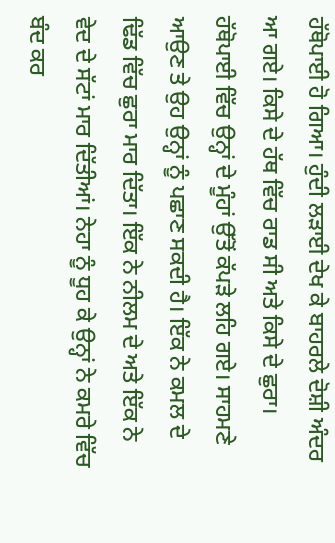ਹੱਥੋਪਾਈ ਹੋ ਗਿਆ। ਹੁੰਦੀ ਲੜਾਈ ਦੇਖ ਕੇ ਬਾਹਰਲੇ ਦੋਸ਼ੀ ਅੰਦਰ ਆ ਗਏ। ਕਿਸੇ ਦੇ ਹੱਥ ਵਿੱਚ ਰਾਡ ਸੀ ਅਤੇ ਕਿਸੇ ਦੇ ਛੁਰਾ। ਹੱਥੋਪਾਈ ਵਿੱਚ ਉਨ੍ਹਾਂ ਦੇ ਮੂੰਹਾਂ ਉੱਤੋਂ ਕੱਪੜੇ ਲਹਿ ਗਏ। ਸਾਹਮਣੇ ਆਉਣ ਤੇ ਉਹ ਉਨ੍ਹਾਂ ਨੂੰ ਪਛਾਣ ਸਕਦੀ ਹੈ। ਇੱਕ ਨੇ ਕਮਲ ਦੇ ਢਿੱਡ ਵਿੱਚ ਛੁਰਾ ਮਾਰ ਦਿੱਤਾ। ਇੱਕ ਨੇ ਨੀਲਮ ਦੇ ਅਤੇ ਇੱਕ ਨੇ ਵੇਦ ਦੇ ਸੱਟਾਂ ਮਾਰ ਦਿੱਤੀਆਂ। ਨੇਹਾ ਨੂੰ ਧੂਹ ਕੇ ਉਨ੍ਹਾਂ ਨੇ ਕਮਰੇ ਵਿੱਚ ਬੰਦ ਕਰ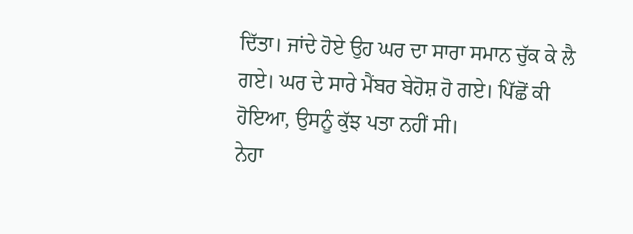ਦਿੱਤਾ। ਜਾਂਦੇ ਹੋਏ ਉਹ ਘਰ ਦਾ ਸਾਰਾ ਸਮਾਨ ਚੁੱਕ ਕੇ ਲੈ ਗਏ। ਘਰ ਦੇ ਸਾਰੇ ਮੈਂਬਰ ਬੇਹੋਸ਼ ਹੋ ਗਏ। ਪਿੱਛੋਂ ਕੀ ਹੋਇਆ, ਉਸਨੂੰ ਕੁੱਝ ਪਤਾ ਨਹੀਂ ਸੀ।
ਨੇਹਾ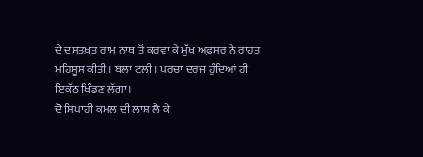ਦੇ ਦਸਤਖ਼ਤ ਰਾਮ ਨਾਥ ਤੋਂ ਕਰਵਾ ਕੇ ਮੁੱਖ ਅਫ਼ਸਰ ਨੇ ਰਾਹਤ ਮਹਿਸੂਸ ਕੀਤੀ। ਬਲਾ ਟਲੀ। ਪਰਚਾ ਦਰਜ ਹੁੰਦਿਆਂ ਹੀ ਇਕੱਠ ਖਿੰਡਣ ਲੱਗਾ।
ਦੋ ਸਿਪਾਹੀ ਕਮਲ ਦੀ ਲਾਸ਼ ਲੈ ਕੇ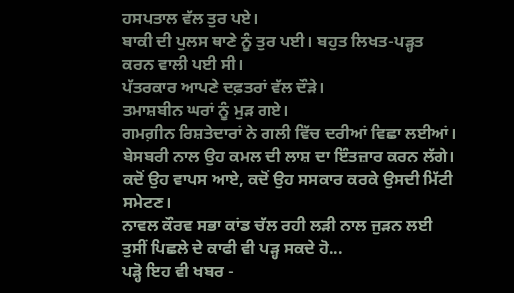ਹਸਪਤਾਲ ਵੱਲ ਤੁਰ ਪਏ।
ਬਾਕੀ ਦੀ ਪੁਲਸ ਥਾਣੇ ਨੂੰ ਤੁਰ ਪਈ। ਬਹੁਤ ਲਿਖਤ-ਪੜ੍ਹਤ ਕਰਨ ਵਾਲੀ ਪਈ ਸੀ।
ਪੱਤਰਕਾਰ ਆਪਣੇ ਦਫ਼ਤਰਾਂ ਵੱਲ ਦੌੜੇ।
ਤਮਾਸ਼ਬੀਨ ਘਰਾਂ ਨੂੰ ਮੁੜ ਗਏ।
ਗਮਗ਼ੀਨ ਰਿਸ਼ਤੇਦਾਰਾਂ ਨੇ ਗਲੀ ਵਿੱਚ ਦਰੀਆਂ ਵਿਛਾ ਲਈਆਂ।
ਬੇਸਬਰੀ ਨਾਲ ਉਹ ਕਮਲ ਦੀ ਲਾਸ਼ ਦਾ ਇੰਤਜ਼ਾਰ ਕਰਨ ਲੱਗੇ।
ਕਦੋਂ ਉਹ ਵਾਪਸ ਆਏ, ਕਦੋਂ ਉਹ ਸਸਕਾਰ ਕਰਕੇ ਉਸਦੀ ਮਿੱਟੀ ਸਮੇਟਣ।
ਨਾਵਲ ਕੌਰਵ ਸਭਾ ਕਾਂਡ ਚੱਲ ਰਹੀ ਲੜੀ ਨਾਲ ਜੁੜਨ ਲਈ ਤੁਸੀਂ ਪਿਛਲੇ ਦੇ ਕਾਫੀ ਵੀ ਪੜ੍ਹ ਸਕਦੇ ਹੋ...
ਪੜ੍ਹੋ ਇਹ ਵੀ ਖਬਰ -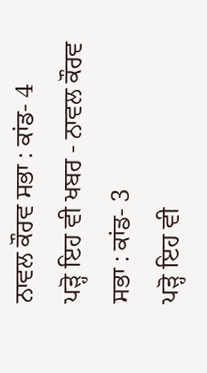ਨਾਵਲ ਕੌਰਵ ਸਭਾ : ਕਾਂਡ- 4
ਪੜ੍ਹੋ ਇਹ ਵੀ ਖਬਰ - ਨਾਵਲ ਕੌਰਵ ਸਭਾ : ਕਾਂਡ- 3
ਪੜ੍ਹੋ ਇਹ ਵੀ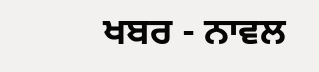ਖਬਰ - ਨਾਵਲ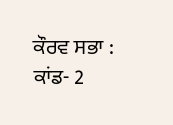ਕੌਰਵ ਸਭਾ : ਕਾਂਡ- 2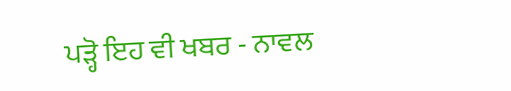ਪੜ੍ਹੋ ਇਹ ਵੀ ਖਬਰ - ਨਾਵਲ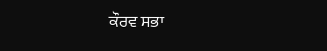ਕੌਰਵ ਸਭਾ